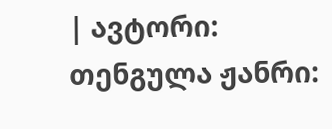| ავტორი: თენგულა ჟანრი: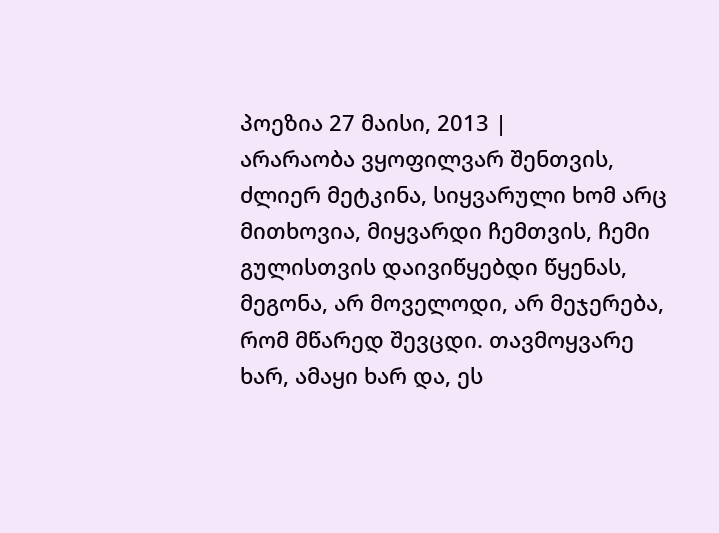პოეზია 27 მაისი, 2013 |
არარაობა ვყოფილვარ შენთვის, ძლიერ მეტკინა, სიყვარული ხომ არც მითხოვია, მიყვარდი ჩემთვის, ჩემი გულისთვის დაივიწყებდი წყენას, მეგონა, არ მოველოდი, არ მეჯერება, რომ მწარედ შევცდი. თავმოყვარე ხარ, ამაყი ხარ და, ეს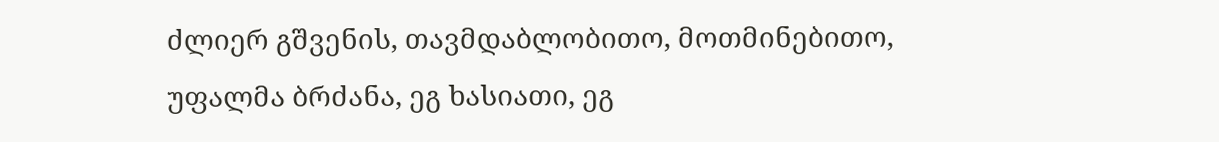ძლიერ გშვენის, თავმდაბლობითო, მოთმინებითო, უფალმა ბრძანა, ეგ ხასიათი, ეგ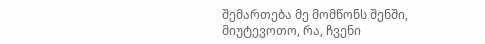შემართება მე მომწონს შენში, მიუტევოთო, რა, ჩვენი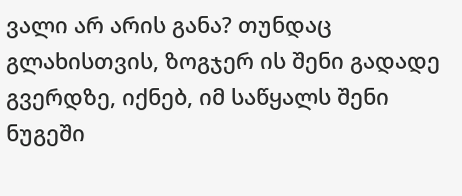ვალი არ არის განა? თუნდაც გლახისთვის, ზოგჯერ ის შენი გადადე გვერდზე, იქნებ, იმ საწყალს შენი ნუგეში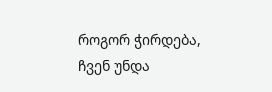როგორ ჭირდება, ჩვენ უნდა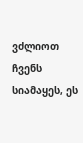ვძლიოთ ჩვენს სიამაყეს, ეს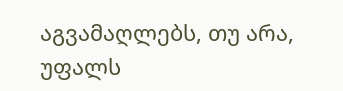აგვამაღლებს, თუ არა, უფალს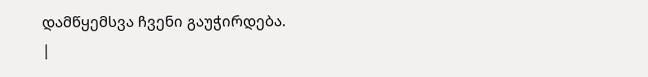დამწყემსვა ჩვენი გაუჭირდება.
|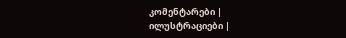კომენტარები |
ილუსტრაციები |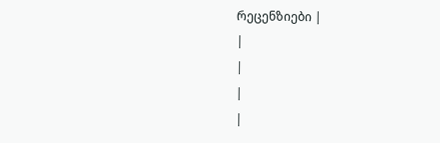რეცენზიები |
|
|
|
|